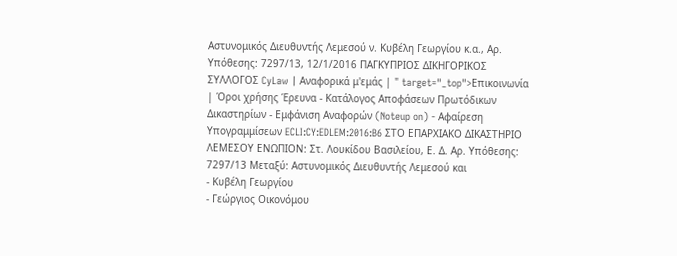Αστυνομικός Διευθυντής Λεμεσού ν. Κυβέλη Γεωργίου κ.α., Αρ. Υπόθεσης: 7297/13, 12/1/2016 ΠΑΓΚΥΠΡΙΟΣ ΔΙΚΗΓΟΡΙΚΟΣ ΣΥΛΛΟΓΟΣ CyLaw | Αναφορικά μ'εμάς | " target="_top">Επικοινωνία | Όροι χρήσης Έρευνα - Κατάλογος Αποφάσεων Πρωτόδικων Δικαστηρίων - Εμφάνιση Αναφορών (Noteup on) - Αφαίρεση Υπογραμμίσεων ECLI:CY:EDLEM:2016:B6 ΣΤΟ ΕΠΑΡΧΙΑΚΟ ΔΙΚΑΣΤΗΡΙΟ ΛΕΜΕΣΟΥ ΕΝΩΠΙΟΝ: Στ. Λουκίδου Βασιλείου, Ε. Δ. Αρ. Υπόθεσης: 7297/13 Μεταξύ: Αστυνομικός Διευθυντής Λεμεσού και
- Κυβέλη Γεωργίου
- Γεώργιος Οικονόμου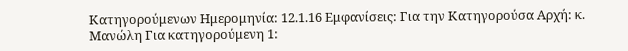Κατηγορούμενων Ημερομηνία: 12.1.16 Εμφανίσεις: Για την Κατηγορούσα Αρχή: κ. Μανώλη Για κατηγορούμενη 1: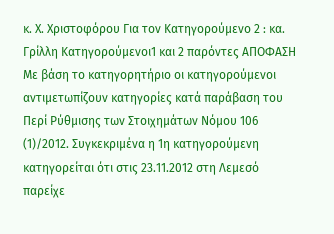κ. Χ. Χριστοφόρου Για τον Κατηγορούμενο 2 : κα. Γρίλλη Κατηγορούμενοι1 και 2 παρόντες ΑΠΟΦΑΣΗ Με βάση το κατηγορητήριο οι κατηγορούμενοι αντιμετωπίζουν κατηγορίες κατά παράβαση του Περί Ρύθμισης των Στοιχημάτων Νόμου 106
(1)/2012. Συγκεκριμένα η 1η κατηγορούμενη κατηγορείται ότι στις 23.11.2012 στη Λεμεσό παρείχε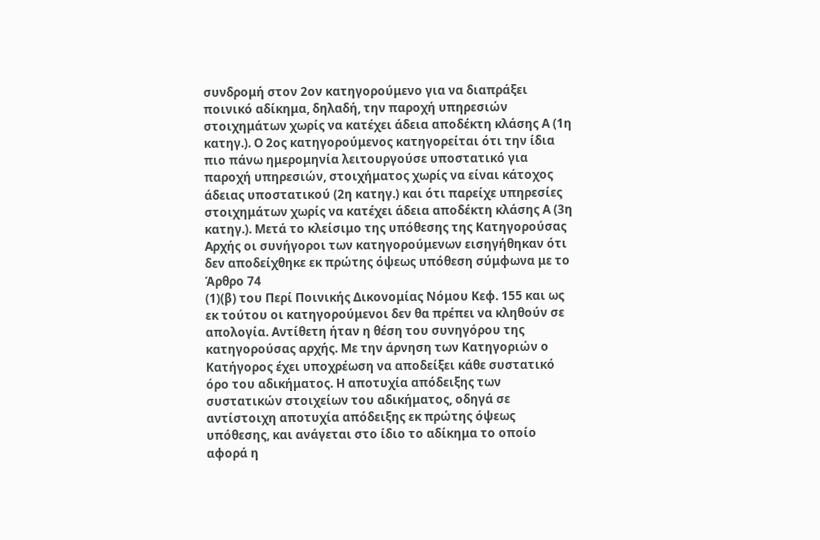συνδρομή στον 2ον κατηγορούμενο για να διαπράξει ποινικό αδίκημα, δηλαδή, την παροχή υπηρεσιών στοιχημάτων χωρίς να κατέχει άδεια αποδέκτη κλάσης Α (1η κατηγ.). Ο 2ος κατηγορούμενος κατηγορείται ότι την ίδια πιο πάνω ημερομηνία λειτουργούσε υποστατικό για παροχή υπηρεσιών, στοιχήματος χωρίς να είναι κάτοχος άδειας υποστατικού (2η κατηγ.) και ότι παρείχε υπηρεσίες στοιχημάτων χωρίς να κατέχει άδεια αποδέκτη κλάσης Α (3η κατηγ.). Μετά το κλείσιμο της υπόθεσης της Κατηγορούσας Αρχής οι συνήγοροι των κατηγορούμενων εισηγήθηκαν ότι δεν αποδείχθηκε εκ πρώτης όψεως υπόθεση σύμφωνα με το Άρθρο 74
(1)(β) του Περί Ποινικής Δικονομίας Νόμου Κεφ. 155 και ως εκ τούτου οι κατηγορούμενοι δεν θα πρέπει να κληθούν σε απολογία. Αντίθετη ήταν η θέση του συνηγόρου της κατηγορούσας αρχής. Με την άρνηση των Κατηγοριών ο Κατήγορος έχει υποχρέωση να αποδείξει κάθε συστατικό όρο του αδικήματος. Η αποτυχία απόδειξης των συστατικών στοιχείων του αδικήματος, οδηγά σε αντίστοιχη αποτυχία απόδειξης εκ πρώτης όψεως υπόθεσης, και ανάγεται στο ίδιο το αδίκημα το οποίο αφορά η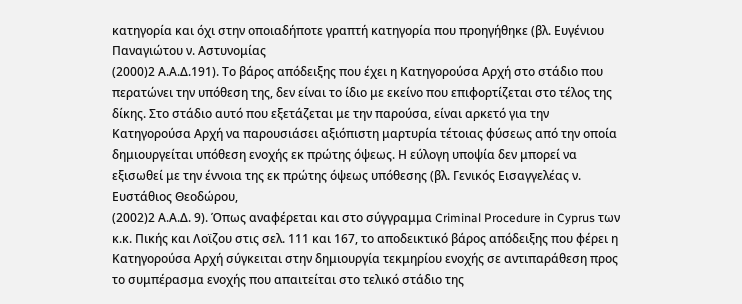κατηγορία και όχι στην οποιαδήποτε γραπτή κατηγορία που προηγήθηκε (βλ. Ευγένιου Παναγιώτου ν. Αστυνομίας
(2000)2 Α.Α.Δ.191). Το βάρος απόδειξης που έχει η Κατηγορούσα Αρχή στο στάδιο που περατώνει την υπόθεση της, δεν είναι το ίδιο με εκείνο που επιφορτίζεται στο τέλος της δίκης. Στο στάδιο αυτό που εξετάζεται με την παρούσα, είναι αρκετό για την Κατηγορούσα Αρχή να παρουσιάσει αξιόπιστη μαρτυρία τέτοιας φύσεως από την οποία δημιουργείται υπόθεση ενοχής εκ πρώτης όψεως. Η εύλογη υποψία δεν μπορεί να εξισωθεί με την έννοια της εκ πρώτης όψεως υπόθεσης (βλ. Γενικός Εισαγγελέας ν. Ευστάθιος Θεοδώρου,
(2002)2 Α.Α.Δ. 9). Όπως αναφέρεται και στο σύγγραμμα Criminal Procedure in Cyprus των κ.κ. Πικής και Λοϊζου στις σελ. 111 και 167, το αποδεικτικό βάρος απόδειξης που φέρει η Κατηγορούσα Αρχή σύγκειται στην δημιουργία τεκμηρίου ενοχής σε αντιπαράθεση προς το συμπέρασμα ενοχής που απαιτείται στο τελικό στάδιο της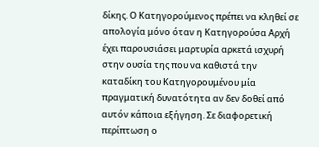δίκης. Ο Κατηγορούμενος πρέπει να κληθεί σε απολογία μόνο όταν η Κατηγορούσα Αρχή έχει παρουσιάσει μαρτυρία αρκετά ισχυρή στην ουσία της που να καθιστά την καταδίκη του Κατηγορουμένου μία πραγματική δυνατότητα αν δεν δοθεί από αυτόν κάποια εξήγηση. Σε διαφορετική περίπτωση ο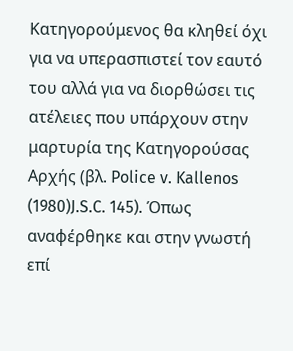Κατηγορούμενος θα κληθεί όχι για να υπερασπιστεί τον εαυτό του αλλά για να διορθώσει τις ατέλειες που υπάρχουν στην μαρτυρία της Κατηγορούσας Αρχής (βλ. Police v. Kallenos
(1980)J.S.C. 145). Όπως αναφέρθηκε και στην γνωστή επί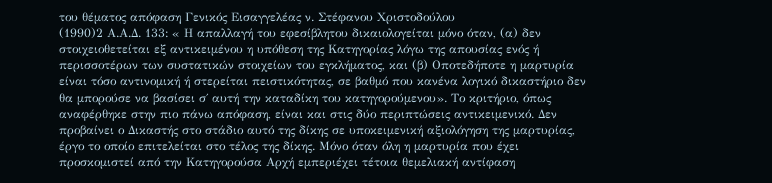του θέματος απόφαση Γενικός Εισαγγελέας ν. Στέφανου Χριστοδούλου
(1990)2 Α.Α.Δ. 133: « Η απαλλαγή του εφεσίβλητου δικαιολογείται μόνο όταν, (α) δεν στοιχειοθετείται εξ αντικειμένου η υπόθεση της Κατηγορίας λόγω της απουσίας ενός ή περισσοτέρων των συστατικών στοιχείων του εγκλήματος, και (β) Οποτεδήποτε η μαρτυρία είναι τόσο αντινομική ή στερείται πειστικότητας, σε βαθμό που κανένα λογικό δικαστήριο δεν θα μπορούσε να βασίσει σ΄ αυτή την καταδίκη του κατηγορούμενου». Το κριτήριο, όπως αναφέρθηκε στην πιο πάνω απόφαση, είναι και στις δύο περιπτώσεις αντικειμενικό. Δεν προβαίνει ο Δικαστής στο στάδιο αυτό της δίκης σε υποκειμενική αξιολόγηση της μαρτυρίας, έργο το οποίο επιτελείται στο τέλος της δίκης. Μόνο όταν όλη η μαρτυρία που έχει προσκομιστεί από την Κατηγορούσα Αρχή εμπεριέχει τέτοια θεμελιακή αντίφαση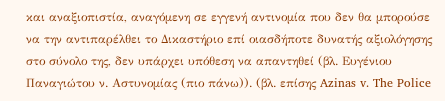και αναξιοπιστία, αναγόμενη σε εγγενή αντινομία που δεν θα μπορούσε να την αντιπαρέλθει το Δικαστήριο επί οιασδήποτε δυνατής αξιολόγησης στο σύνολο της, δεν υπάρχει υπόθεση να απαντηθεί (βλ. Ευγένιου Παναγιώτου ν. Αστυνομίας (πιο πάνω)). (βλ. επίσης Azinas v. The Police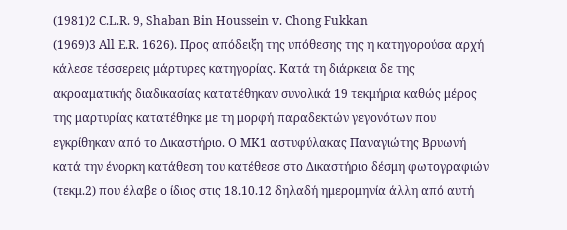(1981)2 C.L.R. 9, Shaban Bin Houssein v. Chong Fukkan
(1969)3 All E.R. 1626). Προς απόδειξη της υπόθεσης της η κατηγορούσα αρχή κάλεσε τέσσερεις μάρτυρες κατηγορίας. Κατά τη διάρκεια δε της ακροαματικής διαδικασίας κατατέθηκαν συνολικά 19 τεκμήρια καθώς μέρος της μαρτυρίας κατατέθηκε με τη μορφή παραδεκτών γεγονότων που εγκρίθηκαν από το Δικαστήριο. Ο ΜΚ1 αστυφύλακας Παναγιώτης Βρυωνή κατά την ένορκη κατάθεση του κατέθεσε στο Δικαστήριο δέσμη φωτογραφιών (τεκμ.2) που έλαβε ο ίδιος στις 18.10.12 δηλαδή ημερομηνία άλλη από αυτή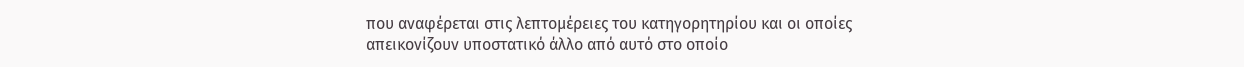που αναφέρεται στις λεπτομέρειες του κατηγορητηρίου και οι οποίες απεικονίζουν υποστατικό άλλο από αυτό στο οποίο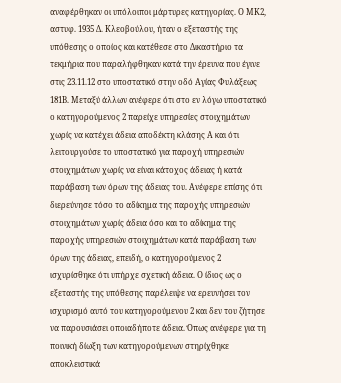αναφέρθηκαν οι υπόλοιποι μάρτυρες κατηγορίας. Ο ΜΚ2, αστυφ. 1935 Δ. Κλεοβούλου, ήταν ο εξεταστής της υπόθεσης ο οποίος και κατέθεσε στο Δικαστήριο τα τεκμήρια που παραλήφθηκαν κατά την έρευνα που έγινε στις 23.11.12 στο υποστατικό στην οδό Αγίας Φυλάξεως 181Β. Μεταξύ άλλων ανέφερε ότι στο εν λόγω υποστατικό ο κατηγορούμενος 2 παρείχε υπηρεσίες στοιχημάτων χωρίς να κατέχει άδεια αποδέκτη κλάσης Α και ότι λειτουργούσε το υποστατικό για παροχή υπηρεσιών στοιχημάτων χωρίς να είναι κάτοχος άδειας ή κατά παράβαση των όρων της άδειας του. Ανέφερε επίσης ότι διερεύνησε τόσο το αδίκημα της παροχής υπηρεσιών στοιχημάτων χωρίς άδεια όσο και το αδίκημα της παροχής υπηρεσιών στοιχημάτων κατά παράβαση των όρων της άδειας, επειδή, ο κατηγορούμενος 2 ισχυρίσθηκε ότι υπήρχε σχετική άδεια. Ο ίδιος ως ο εξεταστής της υπόθεσης παρέλειψε να ερευνήσει τον ισχυρισμό αυτό του κατηγορούμενου 2 και δεν του ζήτησε να παρουσιάσει οποιαδήποτε άδεια. Όπως ανέφερε για τη ποινική δίωξη των κατηγορούμενων στηρίχθηκε αποκλειστικά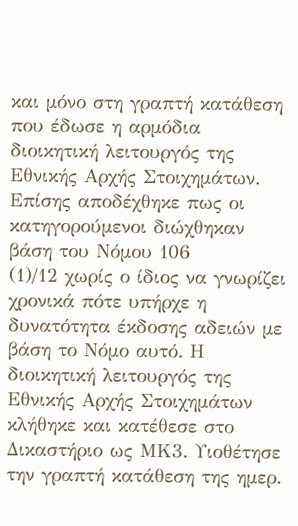και μόνο στη γραπτή κατάθεση που έδωσε η αρμόδια διοικητική λειτουργός της Εθνικής Αρχής Στοιχημάτων. Επίσης αποδέχθηκε πως οι κατηγορούμενοι διώχθηκαν βάση του Νόμου 106
(1)/12 χωρίς ο ίδιος να γνωρίζει χρονικά πότε υπήρχε η δυνατότητα έκδοσης αδειών με βάση το Νόμο αυτό. Η διοικητική λειτουργός της Εθνικής Αρχής Στοιχημάτων κλήθηκε και κατέθεσε στο Δικαστήριο ως ΜΚ3. Υιοθέτησε την γραπτή κατάθεση της ημερ.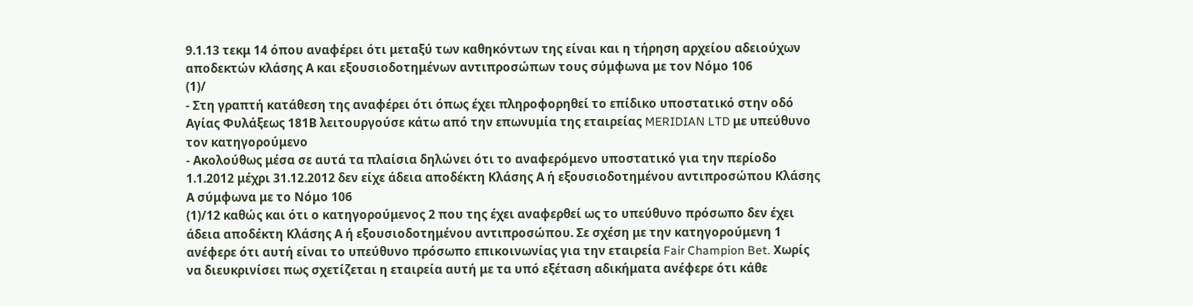9.1.13 τεκμ 14 όπου αναφέρει ότι μεταξύ των καθηκόντων της είναι και η τήρηση αρχείου αδειούχων αποδεκτών κλάσης Α και εξουσιοδοτημένων αντιπροσώπων τους σύμφωνα με τον Νόμο 106
(1)/
- Στη γραπτή κατάθεση της αναφέρει ότι όπως έχει πληροφορηθεί το επίδικο υποστατικό στην οδό Αγίας Φυλάξεως 181Β λειτουργούσε κάτω από την επωνυμία της εταιρείας MERIDIAN LTD με υπεύθυνο τον κατηγορούμενο
- Ακολούθως μέσα σε αυτά τα πλαίσια δηλώνει ότι το αναφερόμενο υποστατικό για την περίοδο 1.1.2012 μέχρι 31.12.2012 δεν είχε άδεια αποδέκτη Κλάσης Α ή εξουσιοδοτημένου αντιπροσώπου Κλάσης Α σύμφωνα με το Νόμο 106
(1)/12 καθώς και ότι ο κατηγορούμενος 2 που της έχει αναφερθεί ως το υπεύθυνο πρόσωπο δεν έχει άδεια αποδέκτη Κλάσης Α ή εξουσιοδοτημένου αντιπροσώπου. Σε σχέση με την κατηγορούμενη 1 ανέφερε ότι αυτή είναι το υπεύθυνο πρόσωπο επικοινωνίας για την εταιρεία Fair Champion Bet. Χωρίς να διευκρινίσει πως σχετίζεται η εταιρεία αυτή με τα υπό εξέταση αδικήματα ανέφερε ότι κάθε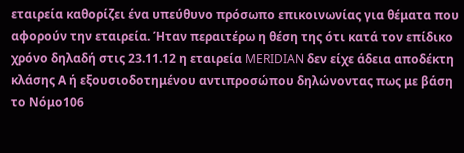εταιρεία καθορίζει ένα υπεύθυνο πρόσωπο επικοινωνίας για θέματα που αφορούν την εταιρεία. Ήταν περαιτέρω η θέση της ότι κατά τον επίδικο χρόνο δηλαδή στις 23.11.12 η εταιρεία MERIDIAN δεν είχε άδεια αποδέκτη κλάσης Α ή εξουσιοδοτημένου αντιπροσώπου δηλώνοντας πως με βάση το Νόμο106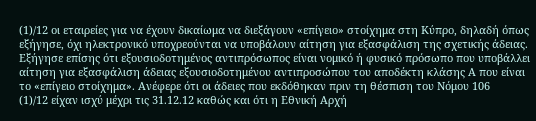(1)/12 οι εταιρείες για να έχουν δικαίωμα να διεξάγουν «επίγειο» στοίχημα στη Κύπρο, δηλαδή όπως εξήγησε, όχι ηλεκτρονικό υποχρεούνται να υποβάλουν αίτηση για εξασφάλιση της σχετικής άδειας. Εξήγησε επίσης ότι εξουσιοδοτημένος αντιπρόσωπος είναι νομικό ή φυσικό πρόσωπο που υποβάλλει αίτηση για εξασφάλιση άδειας εξουσιοδοτημένου αντιπροσώπου του αποδέκτη κλάσης Α που είναι το «επίγειο στοίχημα». Ανέφερε ότι οι άδειες που εκδόθηκαν πριν τη θέσπιση του Νόμου 106
(1)/12 είχαν ισχύ μέχρι τις 31.12.12 καθώς και ότι η Εθνική Αρχή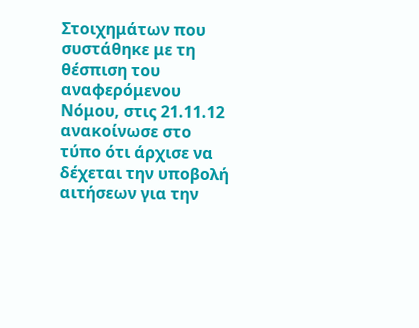Στοιχημάτων που συστάθηκε με τη θέσπιση του αναφερόμενου Νόμου, στις 21.11.12 ανακοίνωσε στο τύπο ότι άρχισε να δέχεται την υποβολή αιτήσεων για την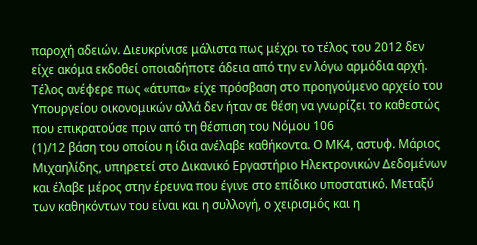παροχή αδειών. Διευκρίνισε μάλιστα πως μέχρι το τέλος του 2012 δεν είχε ακόμα εκδοθεί οποιαδήποτε άδεια από την εν λόγω αρμόδια αρχή. Τέλος ανέφερε πως «άτυπα» είχε πρόσβαση στο προηγούμενο αρχείο του Υπουργείου οικονομικών αλλά δεν ήταν σε θέση να γνωρίζει το καθεστώς που επικρατούσε πριν από τη θέσπιση του Νόμου 106
(1)/12 βάση του οποίου η ίδια ανέλαβε καθήκοντα. Ο ΜΚ4, αστυφ. Μάριος Μιχαηλίδης, υπηρετεί στο Δικανικό Εργαστήριο Ηλεκτρονικών Δεδομένων και έλαβε μέρος στην έρευνα που έγινε στο επίδικο υποστατικό. Μεταξύ των καθηκόντων του είναι και η συλλογή, ο χειρισμός και η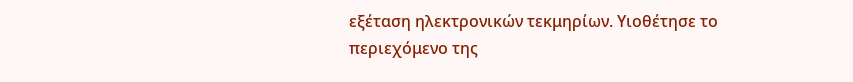εξέταση ηλεκτρονικών τεκμηρίων. Υιοθέτησε το περιεχόμενο της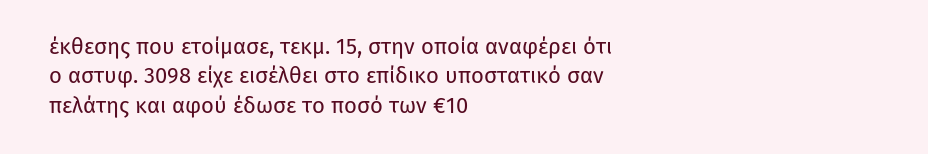έκθεσης που ετοίμασε, τεκμ. 15, στην οποία αναφέρει ότι ο αστυφ. 3098 είχε εισέλθει στο επίδικο υποστατικό σαν πελάτης και αφού έδωσε το ποσό των €10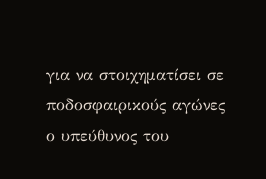για να στοιχηματίσει σε ποδοσφαιρικούς αγώνες ο υπεύθυνος του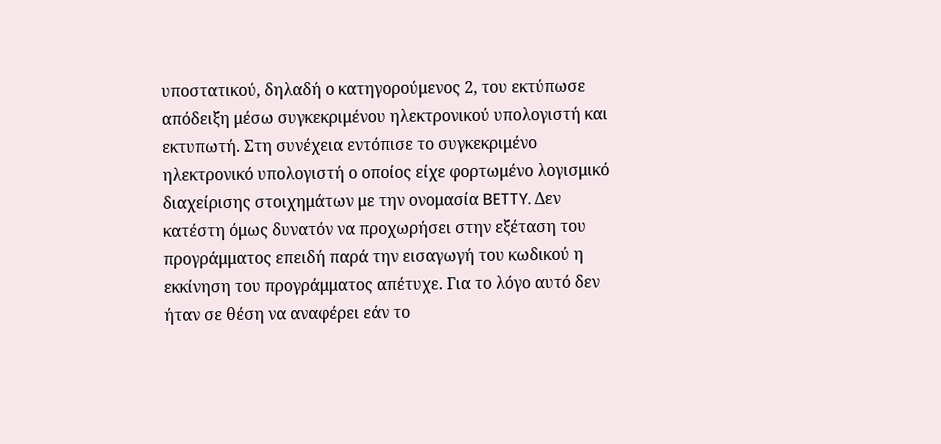υποστατικού, δηλαδή ο κατηγορούμενος 2, του εκτύπωσε απόδειξη μέσω συγκεκριμένου ηλεκτρονικού υπολογιστή και εκτυπωτή. Στη συνέχεια εντόπισε το συγκεκριμένο ηλεκτρονικό υπολογιστή ο οποίος είχε φορτωμένο λογισμικό διαχείρισης στοιχημάτων με την ονομασία BETTY. Δεν κατέστη όμως δυνατόν να προχωρήσει στην εξέταση του προγράμματος επειδή παρά την εισαγωγή του κωδικού η εκκίνηση του προγράμματος απέτυχε. Για το λόγο αυτό δεν ήταν σε θέση να αναφέρει εάν το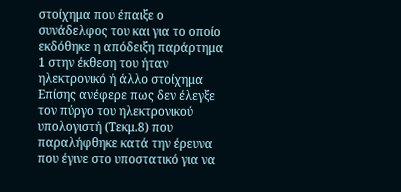στοίχημα που έπαιξε ο συνάδελφος του και για το οποίο εκδόθηκε η απόδειξη παράρτημα 1 στην έκθεση του ήταν ηλεκτρονικό ή άλλο στοίχημα Επίσης ανέφερε πως δεν έλεγξε τον πύργο του ηλεκτρονικού υπολογιστή (Τεκμ.8) που παραλήφθηκε κατά την έρευνα που έγινε στο υποστατικό για να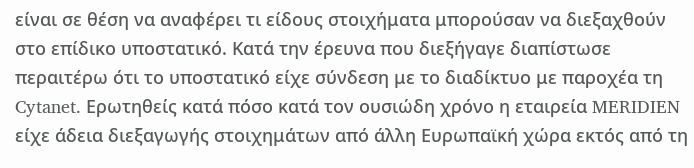είναι σε θέση να αναφέρει τι είδους στοιχήματα μπορούσαν να διεξαχθούν στο επίδικο υποστατικό. Κατά την έρευνα που διεξήγαγε διαπίστωσε περαιτέρω ότι το υποστατικό είχε σύνδεση με το διαδίκτυο με παροχέα τη Cytanet. Ερωτηθείς κατά πόσο κατά τον ουσιώδη χρόνο η εταιρεία MERIDIEN είχε άδεια διεξαγωγής στοιχημάτων από άλλη Ευρωπαϊκή χώρα εκτός από τη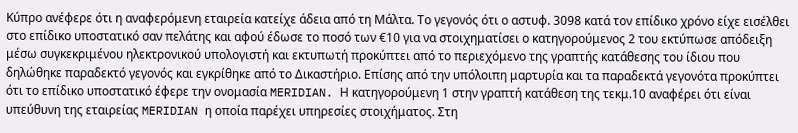Κύπρο ανέφερε ότι η αναφερόμενη εταιρεία κατείχε άδεια από τη Μάλτα. Το γεγονός ότι ο αστυφ. 3098 κατά τον επίδικο χρόνο είχε εισέλθει στο επίδικο υποστατικό σαν πελάτης και αφού έδωσε το ποσό των €10 για να στοιχηματίσει ο κατηγορούμενος 2 του εκτύπωσε απόδειξη μέσω συγκεκριμένου ηλεκτρονικού υπολογιστή και εκτυπωτή προκύπτει από το περιεχόμενο της γραπτής κατάθεσης του ίδιου που δηλώθηκε παραδεκτό γεγονός και εγκρίθηκε από το Δικαστήριο. Επίσης από την υπόλοιπη μαρτυρία και τα παραδεκτά γεγονότα προκύπτει ότι το επίδικο υποστατικό έφερε την ονομασία MERIDIAN. Η κατηγορούμενη 1 στην γραπτή κατάθεση της τεκμ.10 αναφέρει ότι είναι υπεύθυνη της εταιρείας MERIDIAN η οποία παρέχει υπηρεσίες στοιχήματος. Στη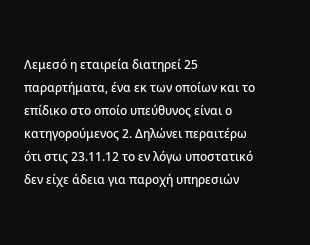Λεμεσό η εταιρεία διατηρεί 25 παραρτήματα, ένα εκ των οποίων και το επίδικο στο οποίο υπεύθυνος είναι ο κατηγορούμενος 2. Δηλώνει περαιτέρω ότι στις 23.11.12 το εν λόγω υποστατικό δεν είχε άδεια για παροχή υπηρεσιών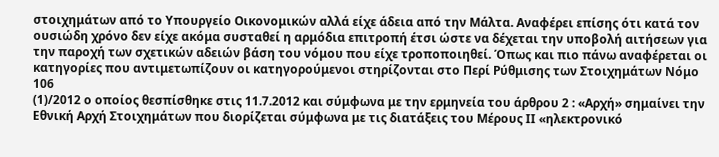στοιχημάτων από το Υπουργείο Οικονομικών αλλά είχε άδεια από την Μάλτα. Αναφέρει επίσης ότι κατά τον ουσιώδη χρόνο δεν είχε ακόμα συσταθεί η αρμόδια επιτροπή έτσι ώστε να δέχεται την υποβολή αιτήσεων για την παροχή των σχετικών αδειών βάση του νόμου που είχε τροποποιηθεί. Όπως και πιο πάνω αναφέρεται οι κατηγορίες που αντιμετωπίζουν οι κατηγορούμενοι στηρίζονται στο Περί Ρύθμισης των Στοιχημάτων Νόμο 106
(1)/2012 ο οποίος θεσπίσθηκε στις 11.7.2012 και σύμφωνα με την ερμηνεία του άρθρου 2 : «Αρχή» σημαίνει την Εθνική Αρχή Στοιχημάτων που διορίζεται σύμφωνα με τις διατάξεις του Μέρους ΙΙ «ηλεκτρονικό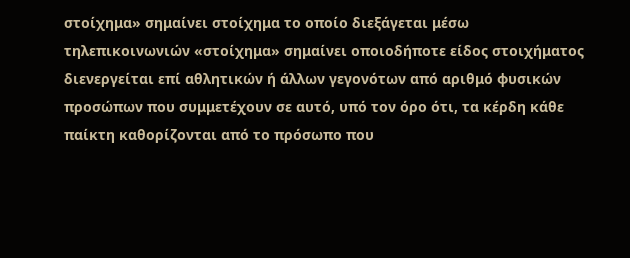στοίχημα» σημαίνει στοίχημα το οποίο διεξάγεται μέσω τηλεπικοινωνιών «στοίχημα» σημαίνει οποιοδήποτε είδος στοιχήματος διενεργείται επί αθλητικών ή άλλων γεγονότων από αριθμό φυσικών προσώπων που συμμετέχουν σε αυτό, υπό τον όρο ότι, τα κέρδη κάθε παίκτη καθορίζονται από το πρόσωπο που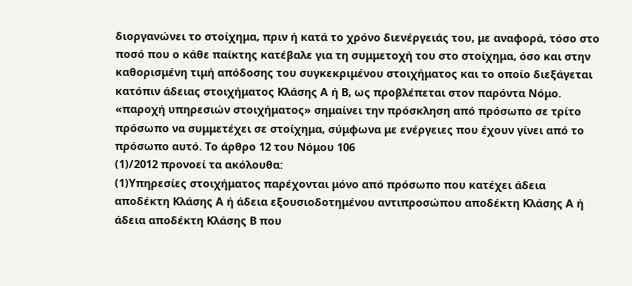διοργανώνει το στοίχημα, πριν ή κατά το χρόνο διενέργειάς του, με αναφορά, τόσο στο ποσό που ο κάθε παίκτης κατέβαλε για τη συμμετοχή του στο στοίχημα, όσο και στην καθορισμένη τιμή απόδοσης του συγκεκριμένου στοιχήματος και το οποίο διεξάγεται κατόπιν άδειας στοιχήματος Κλάσης Α ή Β, ως προβλέπεται στον παρόντα Νόμο. «παροχή υπηρεσιών στοιχήματος» σημαίνει την πρόσκληση από πρόσωπο σε τρίτο πρόσωπο να συμμετέχει σε στοίχημα, σύμφωνα με ενέργειες που έχουν γίνει από το πρόσωπο αυτό. Το άρθρο 12 του Νόμου 106
(1)/2012 προνοεί τα ακόλουθα:
(1)Υπηρεσίες στοιχήματος παρέχονται μόνο από πρόσωπο που κατέχει άδεια αποδέκτη Κλάσης Α ή άδεια εξουσιοδοτημένου αντιπροσώπου αποδέκτη Κλάσης Α ή άδεια αποδέκτη Κλάσης Β που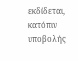εκδίδεται, κατόπιν υποβολής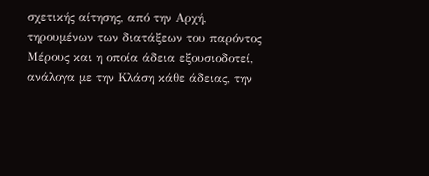σχετικής αίτησης, από την Αρχή, τηρουμένων των διατάξεων του παρόντος Μέρους και η οποία άδεια εξουσιοδοτεί, ανάλογα με την Κλάση κάθε άδειας, την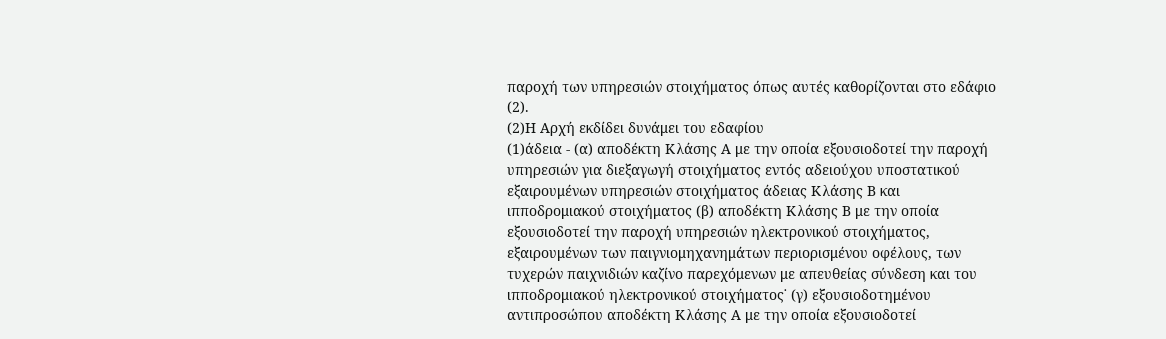παροχή των υπηρεσιών στοιχήματος όπως αυτές καθορίζονται στο εδάφιο
(2).
(2)Η Αρχή εκδίδει δυνάμει του εδαφίου
(1)άδεια - (α) αποδέκτη Κλάσης Α με την οποία εξουσιοδοτεί την παροχή υπηρεσιών για διεξαγωγή στοιχήματος εντός αδειούχου υποστατικού εξαιρουμένων υπηρεσιών στοιχήματος άδειας Κλάσης Β και ιπποδρομιακού στοιχήματος (β) αποδέκτη Κλάσης Β με την οποία εξουσιοδοτεί την παροχή υπηρεσιών ηλεκτρονικού στοιχήματος, εξαιρουμένων των παιγνιομηχανημάτων περιορισμένου οφέλους, των τυχερών παιχνιδιών καζίνο παρεχόμενων με απευθείας σύνδεση και του ιπποδρομιακού ηλεκτρονικού στοιχήματος˙ (γ) εξουσιοδοτημένου αντιπροσώπου αποδέκτη Κλάσης Α με την οποία εξουσιοδοτεί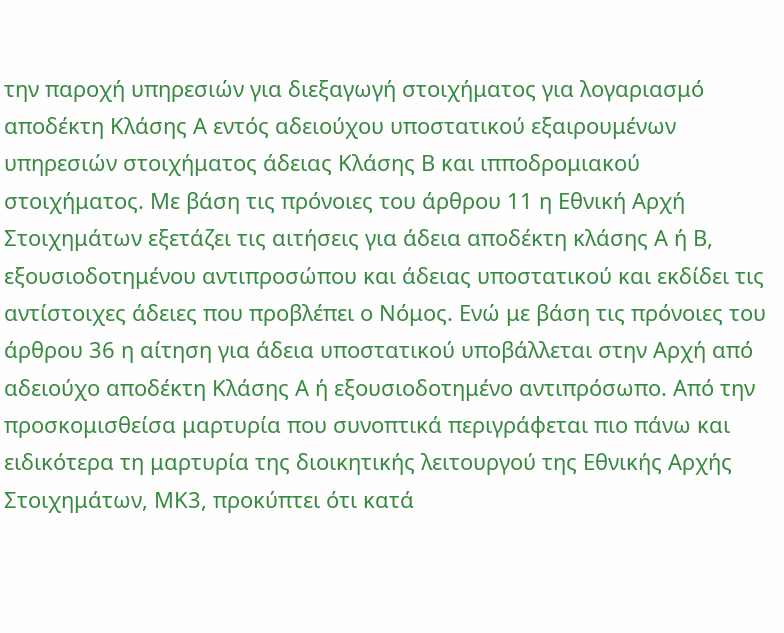την παροχή υπηρεσιών για διεξαγωγή στοιχήματος για λογαριασμό αποδέκτη Κλάσης Α εντός αδειούχου υποστατικού εξαιρουμένων υπηρεσιών στοιχήματος άδειας Κλάσης Β και ιπποδρομιακού στοιχήματος. Με βάση τις πρόνοιες του άρθρου 11 η Εθνική Αρχή Στοιχημάτων εξετάζει τις αιτήσεις για άδεια αποδέκτη κλάσης Α ή Β, εξουσιοδοτημένου αντιπροσώπου και άδειας υποστατικού και εκδίδει τις αντίστοιχες άδειες που προβλέπει ο Νόμος. Ενώ με βάση τις πρόνοιες του άρθρου 36 η αίτηση για άδεια υποστατικού υποβάλλεται στην Αρχή από αδειούχο αποδέκτη Κλάσης Α ή εξουσιοδοτημένο αντιπρόσωπο. Από την προσκομισθείσα μαρτυρία που συνοπτικά περιγράφεται πιο πάνω και ειδικότερα τη μαρτυρία της διοικητικής λειτουργού της Εθνικής Αρχής Στοιχημάτων, ΜΚ3, προκύπτει ότι κατά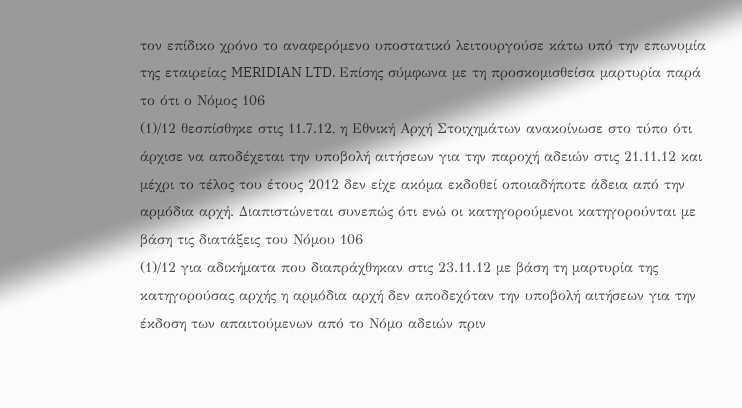τον επίδικο χρόνο το αναφερόμενο υποστατικό λειτουργούσε κάτω υπό την επωνυμία της εταιρείας MERIDIAN LTD. Επίσης σύμφωνα με τη προσκομισθείσα μαρτυρία παρά το ότι ο Νόμος 106
(1)/12 θεσπίσθηκε στις 11.7.12, η Εθνική Αρχή Στοιχημάτων ανακοίνωσε στο τύπο ότι άρχισε να αποδέχεται την υποβολή αιτήσεων για την παροχή αδειών στις 21.11.12 και μέχρι το τέλος του έτους 2012 δεν είχε ακόμα εκδοθεί οποιαδήποτε άδεια από την αρμόδια αρχή. Διαπιστώνεται συνεπώς ότι ενώ οι κατηγορούμενοι κατηγορούνται με βάση τις διατάξεις του Νόμου 106
(1)/12 για αδικήματα που διαπράχθηκαν στις 23.11.12 με βάση τη μαρτυρία της κατηγορούσας αρχής η αρμόδια αρχή δεν αποδεχόταν την υποβολή αιτήσεων για την έκδοση των απαιτούμενων από το Νόμο αδειών πριν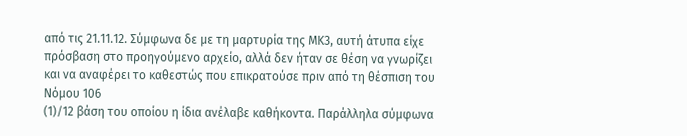από τις 21.11.12. Σύμφωνα δε με τη μαρτυρία της ΜΚ3, αυτή άτυπα είχε πρόσβαση στο προηγούμενο αρχείο, αλλά δεν ήταν σε θέση να γνωρίζει και να αναφέρει το καθεστώς που επικρατούσε πριν από τη θέσπιση του Νόμου 106
(1)/12 βάση του οποίου η ίδια ανέλαβε καθήκοντα. Παράλληλα σύμφωνα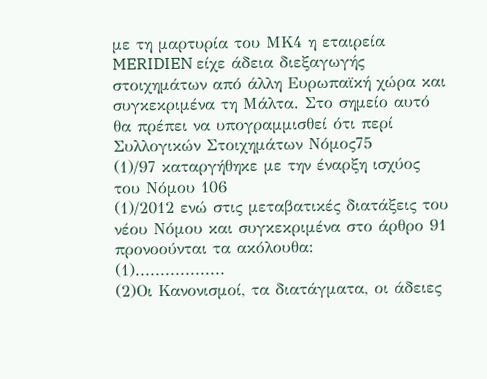με τη μαρτυρία του ΜΚ4 η εταιρεία MERIDIEN είχε άδεια διεξαγωγής στοιχημάτων από άλλη Ευρωπαϊκή χώρα και συγκεκριμένα τη Μάλτα. Στο σημείο αυτό θα πρέπει να υπογραμμισθεί ότι περί Συλλογικών Στοιχημάτων Νόμος75
(1)/97 καταργήθηκε με την έναρξη ισχύος του Νόμου 106
(1)/2012 ενώ στις μεταβατικές διατάξεις του νέου Νόμου και συγκεκριμένα στο άρθρο 91 προνοούνται τα ακόλουθα:
(1)..................
(2)Οι Κανονισμοί, τα διατάγματα, οι άδειες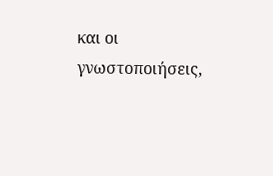και οι γνωστοποιήσεις,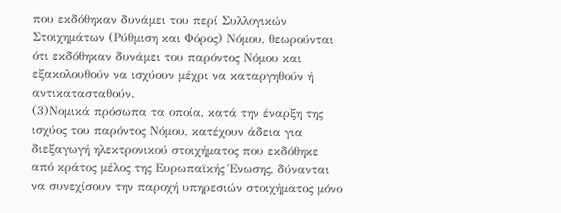που εκδόθηκαν δυνάμει του περί Συλλογικών Στοιχημάτων (Ρύθμιση και Φόρος) Νόμου, θεωρούνται ότι εκδόθηκαν δυνάμει του παρόντος Νόμου και εξακολουθούν να ισχύουν μέχρι να καταργηθούν ή αντικατασταθούν.
(3)Νομικά πρόσωπα τα οποία, κατά την έναρξη της ισχύος του παρόντος Νόμου, κατέχουν άδεια για διεξαγωγή ηλεκτρονικού στοιχήματος που εκδόθηκε από κράτος μέλος της Ευρωπαϊκής Ένωσης, δύνανται να συνεχίσουν την παροχή υπηρεσιών στοιχήματος μόνο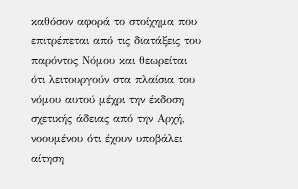καθόσον αφορά το στοίχημα που επιτρέπεται από τις διατάξεις του παρόντος Νόμου και θεωρείται ότι λειτουργούν στα πλαίσια του νόμου αυτού μέχρι την έκδοση σχετικής άδειας από την Αρχή, νοουμένου ότι έχουν υποβάλει αίτηση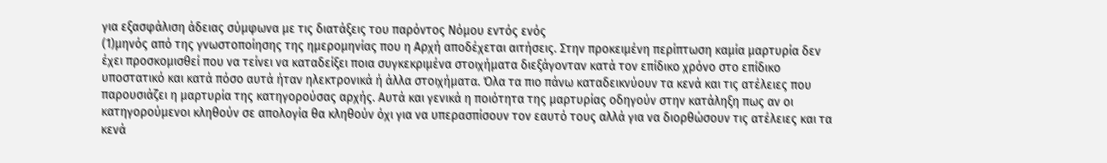για εξασφάλιση άδειας σύμφωνα με τις διατάξεις του παρόντος Νόμου εντός ενός
(1)μηνός από της γνωστοποίησης της ημερομηνίας που η Αρχή αποδέχεται αιτήσεις. Στην προκειμένη περίπτωση καμία μαρτυρία δεν έχει προσκομισθεί που να τείνει να καταδείξει ποια συγκεκριμένα στοιχήματα διεξάγονταν κατά τον επίδικο χρόνο στο επίδικο υποστατικό και κατά πόσο αυτά ήταν ηλεκτρονικά ή άλλα στοιχήματα. Όλα τα πιο πάνω καταδεικνύουν τα κενά και τις ατέλειες που παρουσιάζει η μαρτυρία της κατηγορούσας αρχής. Αυτά και γενικά η ποιότητα της μαρτυρίας οδηγούν στην κατάληξη πως αν οι κατηγορούμενοι κληθούν σε απολογία θα κληθούν όχι για να υπερασπίσουν τον εαυτό τους αλλά για να διορθώσουν τις ατέλειες και τα κενά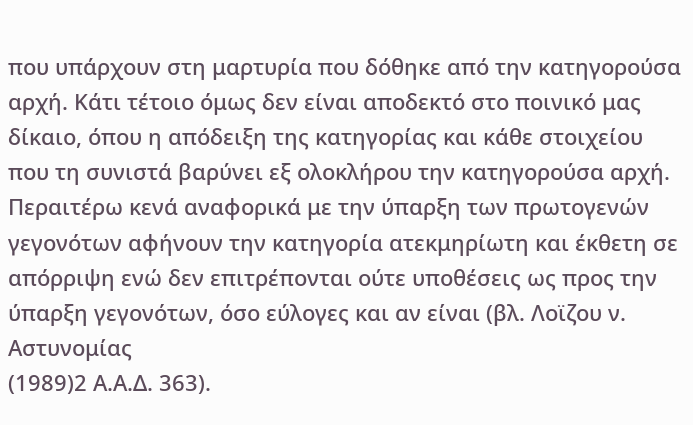που υπάρχουν στη μαρτυρία που δόθηκε από την κατηγορούσα αρχή. Κάτι τέτοιο όμως δεν είναι αποδεκτό στο ποινικό μας δίκαιο, όπου η απόδειξη της κατηγορίας και κάθε στοιχείου που τη συνιστά βαρύνει εξ ολοκλήρου την κατηγορούσα αρχή. Περαιτέρω κενά αναφορικά με την ύπαρξη των πρωτογενών γεγονότων αφήνουν την κατηγορία ατεκμηρίωτη και έκθετη σε απόρριψη ενώ δεν επιτρέπονται ούτε υποθέσεις ως προς την ύπαρξη γεγονότων, όσο εύλογες και αν είναι (βλ. Λοϊζου ν. Αστυνομίας
(1989)2 Α.Α.Δ. 363).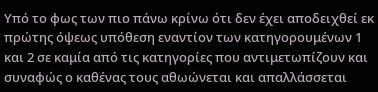Υπό το φως των πιο πάνω κρίνω ότι δεν έχει αποδειχθεί εκ πρώτης όψεως υπόθεση εναντίον των κατηγορουμένων 1 και 2 σε καμία από τις κατηγορίες που αντιμετωπίζουν και συναφώς ο καθένας τους αθωώνεται και απαλλάσσεται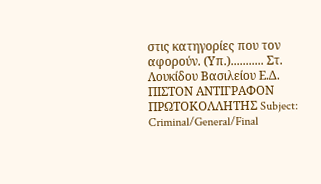στις κατηγορίες που τον αφορούν. (Υπ.)........... Στ. Λουκίδου Βασιλείου Ε.Δ. ΠΙΣΤΟΝ ΑΝΤΙΓΡΑΦΟΝ ΠΡΩΤΟΚΟΛΛΗΤΗΣ Subject: Criminal/General/Final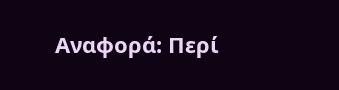Αναφορά: Περί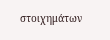στοιχημάτων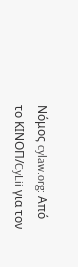Νόμος cylaw.org: Από το ΚΙΝOΠ/CyLii για τον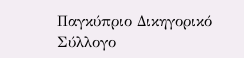Παγκύπριο Δικηγορικό Σύλλογο